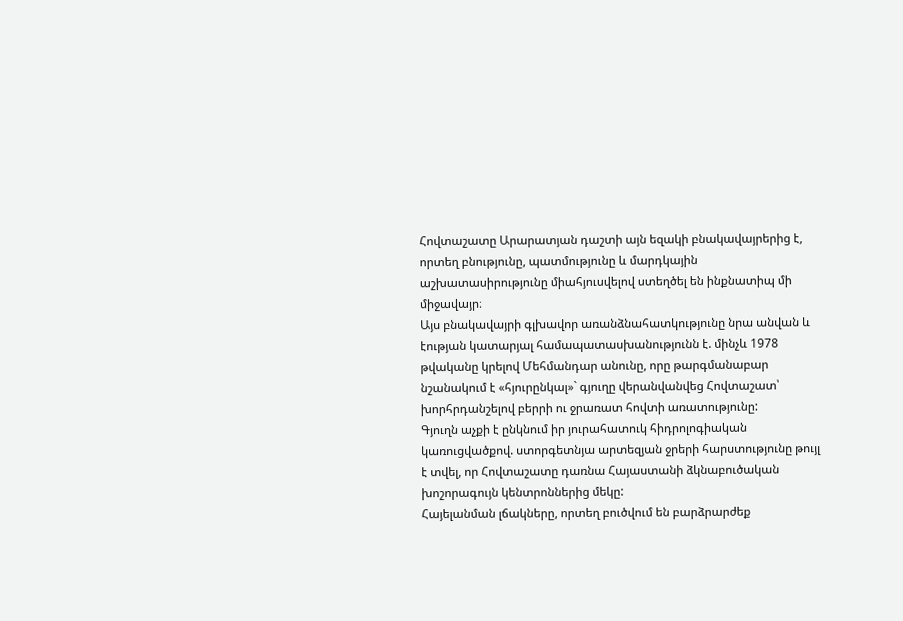Հովտաշատը Արարատյան դաշտի այն եզակի բնակավայրերից է, որտեղ բնությունը, պատմությունը և մարդկային աշխատասիրությունը միահյուսվելով ստեղծել են ինքնատիպ մի միջավայր։
Այս բնակավայրի գլխավոր առանձնահատկությունը նրա անվան և էության կատարյալ համապատասխանությունն է. մինչև 1978 թվականը կրելով Մեհմանդար անունը, որը թարգմանաբար նշանակում է «հյուրընկալ»` գյուղը վերանվանվեց Հովտաշատ՝ խորհրդանշելով բերրի ու ջրառատ հովտի առատությունը:
Գյուղն աչքի է ընկնում իր յուրահատուկ հիդրոլոգիական կառուցվածքով. ստորգետնյա արտեզյան ջրերի հարստությունը թույլ է տվել, որ Հովտաշատը դառնա Հայաստանի ձկնաբուծական խոշորագույն կենտրոններից մեկը:
Հայելանման լճակները, որտեղ բուծվում են բարձրարժեք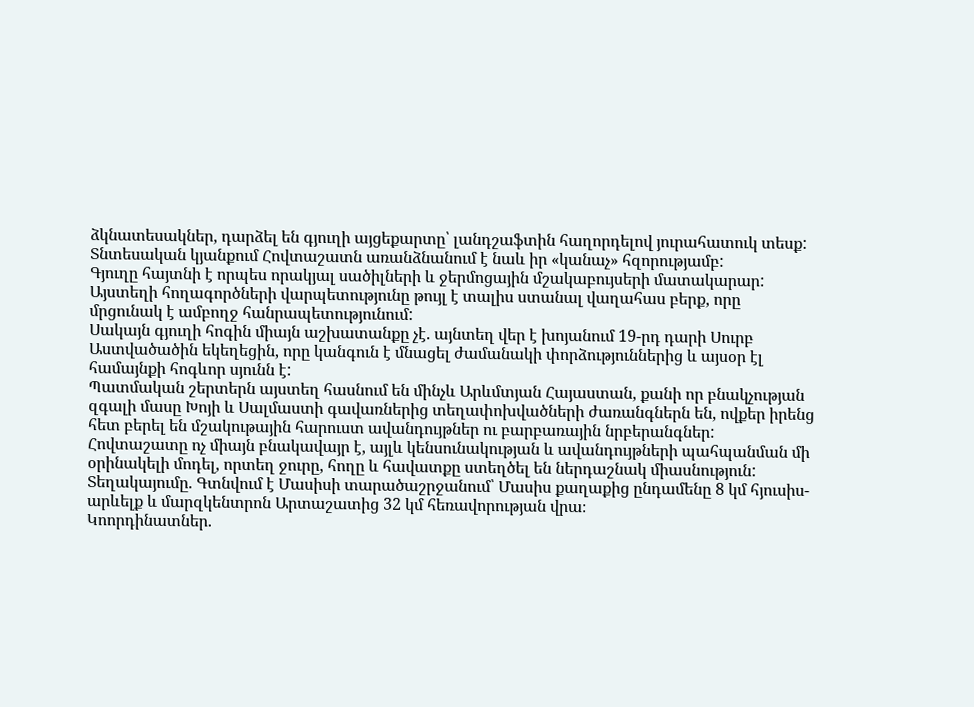ձկնատեսակներ, դարձել են գյուղի այցեքարտը՝ լանդշաֆտին հաղորդելով յուրահատուկ տեսք:
Տնտեսական կյանքում Հովտաշատն առանձնանում է նաև իր «կանաչ» հզորությամբ:
Գյուղը հայտնի է որպես որակյալ սածիլների և ջերմոցային մշակաբույսերի մատակարար: Այստեղի հողագործների վարպետությունը թույլ է տալիս ստանալ վաղահաս բերք, որը մրցունակ է ամբողջ հանրապետությունում:
Սակայն գյուղի հոգին միայն աշխատանքը չէ. այնտեղ վեր է խոյանում 19-րդ դարի Սուրբ Աստվածածին եկեղեցին, որը կանգուն է մնացել ժամանակի փորձություններից և այսօր էլ համայնքի հոգևոր սյունն է:
Պատմական շերտերն այստեղ հասնում են մինչև Արևմտյան Հայաստան, քանի որ բնակչության զգալի մասը Խոյի և Սալմաստի գավառներից տեղափոխվածների ժառանգներն են, ովքեր իրենց հետ բերել են մշակութային հարուստ ավանդույթներ ու բարբառային նրբերանգներ:
Հովտաշատը ոչ միայն բնակավայր է, այլև կենսունակության և ավանդույթների պահպանման մի օրինակելի մոդել, որտեղ ջուրը, հողը և հավատքը ստեղծել են ներդաշնակ միասնություն:
Տեղակայումը. Գտնվում է Մասիսի տարածաշրջանում՝ Մասիս քաղաքից ընդամենը 8 կմ հյուսիս-արևելք և մարզկենտրոն Արտաշատից 32 կմ հեռավորության վրա։
Կոորդինատներ.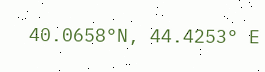40.0658°N, 44.4253° E